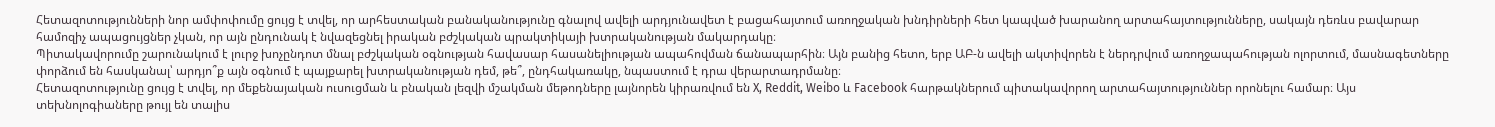Հետազոտությունների նոր ամփոփումը ցույց է տվել, որ արհեստական բանականությունը գնալով ավելի արդյունավետ է բացահայտում առողջական խնդիրների հետ կապված խարանող արտահայտությունները, սակայն դեռևս բավարար համոզիչ ապացույցներ չկան, որ այն ընդունակ է նվազեցնել իրական բժշկական պրակտիկայի խտրականության մակարդակը։
Պիտակավորումը շարունակում է լուրջ խոչընդոտ մնալ բժշկական օգնության հավասար հասանելիության ապահովման ճանապարհին։ Այն բանից հետո, երբ ԱԲ-ն ավելի ակտիվորեն է ներդրվում առողջապահության ոլորտում, մասնագետները փորձում են հասկանալ՝ արդյո՞ք այն օգնում է պայքարել խտրականության դեմ, թե՞, ընդհակառակը, նպաստում է դրա վերարտադրմանը։
Հետազոտությունը ցույց է տվել, որ մեքենայական ուսուցման և բնական լեզվի մշակման մեթոդները լայնորեն կիրառվում են X, Reddit, Weibo և Facebook հարթակներում պիտակավորող արտահայտություններ որոնելու համար։ Այս տեխնոլոգիաները թույլ են տալիս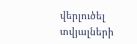վերլուծել տվյալների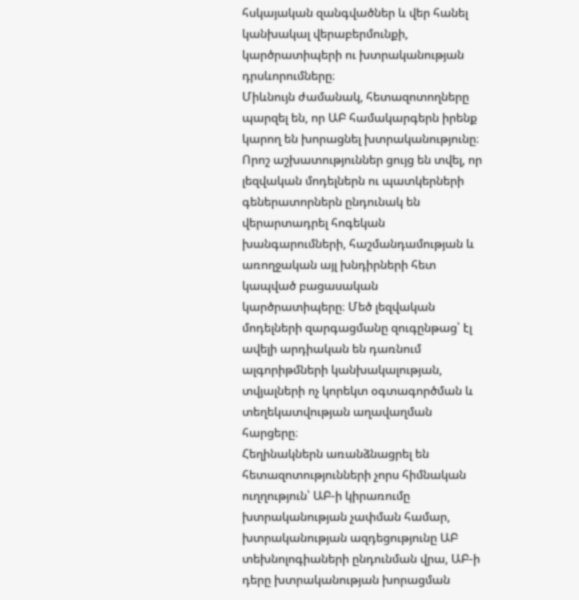հսկայական զանգվածներ և վեր հանել կանխակալ վերաբերմունքի, կարծրատիպերի ու խտրականության դրսևորումները։
Միևնույն ժամանակ, հետազոտողները պարզել են, որ ԱԲ համակարգերն իրենք կարող են խորացնել խտրականությունը։ Որոշ աշխատություններ ցույց են տվել, որ լեզվական մոդելներն ու պատկերների գեներատորներն ընդունակ են վերարտադրել հոգեկան խանգարումների, հաշմանդամության և առողջական այլ խնդիրների հետ կապված բացասական կարծրատիպերը։ Մեծ լեզվական մոդելների զարգացմանը զուգընթաց՝ էլ ավելի արդիական են դառնում ալգորիթմների կանխակալության, տվյալների ոչ կորեկտ օգտագործման և տեղեկատվության աղավաղման հարցերը։
Հեղինակներն առանձնացրել են հետազոտությունների չորս հիմնական ուղղություն՝ ԱԲ-ի կիրառումը խտրականության չափման համար, խտրականության ազդեցությունը ԱԲ տեխնոլոգիաների ընդունման վրա, ԱԲ-ի դերը խտրականության խորացման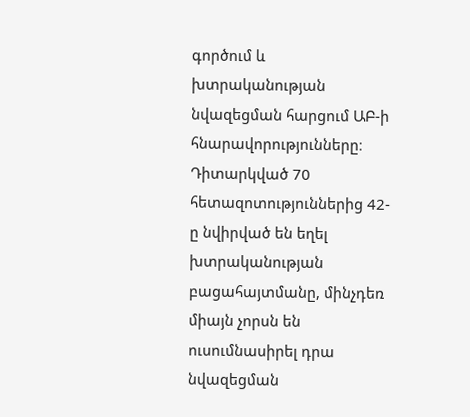գործում և խտրականության նվազեցման հարցում ԱԲ-ի հնարավորությունները։ Դիտարկված 70 հետազոտություններից 42-ը նվիրված են եղել խտրականության բացահայտմանը, մինչդեռ միայն չորսն են ուսումնասիրել դրա նվազեցման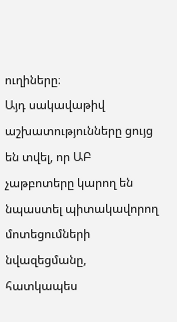ուղիները։
Այդ սակավաթիվ աշխատությունները ցույց են տվել, որ ԱԲ չաթբոտերը կարող են նպաստել պիտակավորող մոտեցումների նվազեցմանը, հատկապես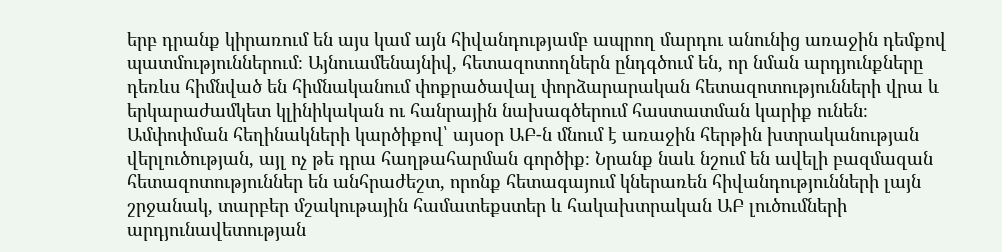երբ դրանք կիրառում են այս կամ այն հիվանդությամբ ապրող մարդու անունից առաջին դեմքով պատմություններում։ Այնուամենայնիվ, հետազոտողներն ընդգծում են, որ նման արդյունքները դեռևս հիմնված են հիմնականում փոքրածավալ փորձարարական հետազոտությունների վրա և երկարաժամկետ կլինիկական ու հանրային նախագծերում հաստատման կարիք ունեն։
Ամփոփման հեղինակների կարծիքով՝ այսօր ԱԲ-ն մնում է առաջին հերթին խտրականության վերլուծության, այլ ոչ թե դրա հաղթահարման գործիք։ Նրանք նաև նշում են ավելի բազմազան հետազոտություններ են անհրաժեշտ, որոնք հետագայում կներառեն հիվանդությունների լայն շրջանակ, տարբեր մշակութային համատեքստեր և հակախտրական ԱԲ լուծումների արդյունավետության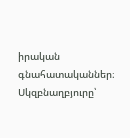իրական գնահատականներ։
Սկզբնաղբյուրը՝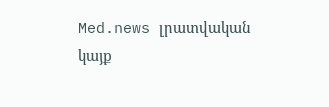Med.news լրատվական կայք